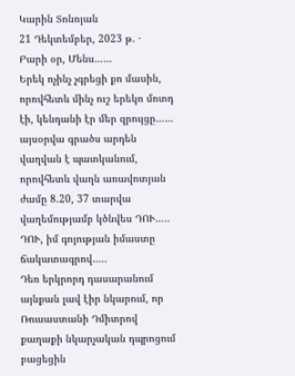Կարին Տոնոյան
21 Դեկտեմբեր, 2023 թ. ·
Բարի օր, Մենս……
Երեկ ոչինչ չգրեցի քո մասին, որովհետև մինչ ուշ երեկո մոտդ էի, կենդանի էր մեր զրույցը…… այսօրվա գրածս արդեն վաղվան է պատկանում, որովհետև վաղն առավոտյան ժամը 8.20, 37 տարվա վաղեմությամբ կծնվես ԴՈՒ….. ԴՈՒ, իմ գոյության իմաստը ճակատագրով…..
Դեռ երկրորդ դասարանում այնքան լավ էիր նկարում, որ Ռուսաստանի Դմիտրով քաղաքի նկարչական դպրոցում բացեցին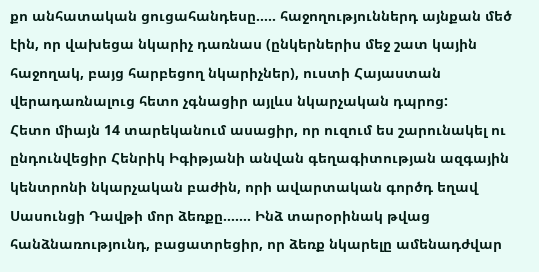քո անհատական ցուցահանդեսը….. հաջողություններդ այնքան մեծ էին, որ վախեցա նկարիչ դառնաս (ընկերներիս մեջ շատ կային հաջողակ, բայց հարբեցող նկարիչներ), ուստի Հայաստան վերադառնալուց հետո չգնացիր այլևս նկարչական դպրոց:
Հետո միայն 14 տարեկանում ասացիր, որ ուզում ես շարունակել ու ընդունվեցիր Հենրիկ Իգիթյանի անվան գեղագիտության ազգային կենտրոնի նկարչական բաժին, որի ավարտական գործդ եղավ Սասունցի Դավթի մոր ձեռքը……. Ինձ տարօրինակ թվաց հանձնառությունդ, բացատրեցիր, որ ձեռք նկարելը ամենադժվար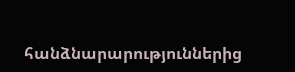հանձնարարություններից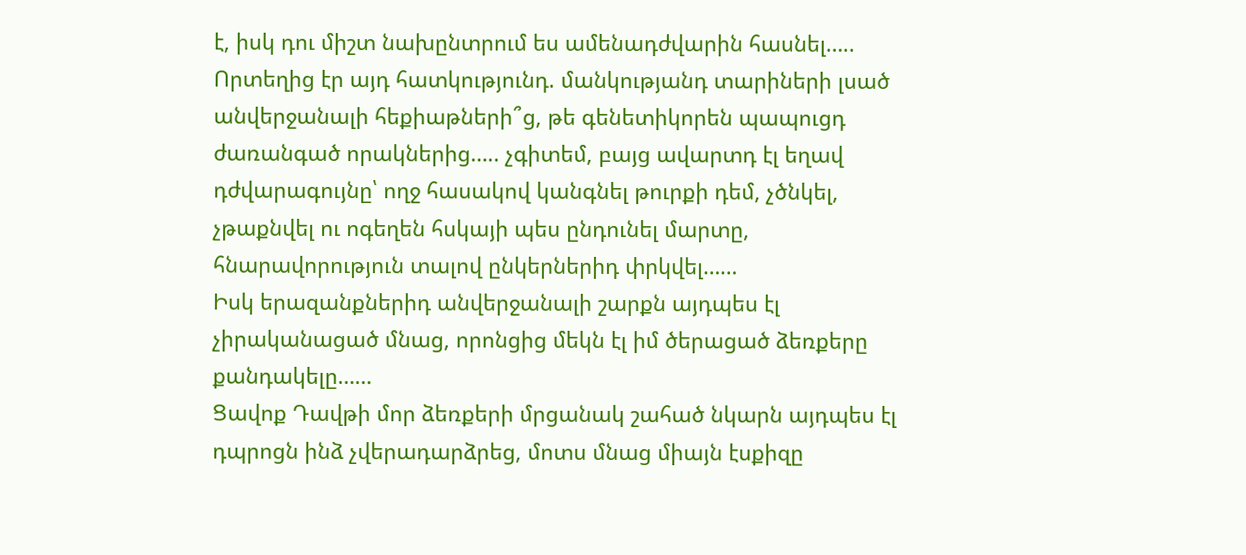է, իսկ դու միշտ նախընտրում ես ամենադժվարին հասնել…..
Որտեղից էր այդ հատկությունդ. մանկությանդ տարիների լսած անվերջանալի հեքիաթների՞ց, թե գենետիկորեն պապուցդ ժառանգած որակներից….. չգիտեմ, բայց ավարտդ էլ եղավ դժվարագույնը՝ ողջ հասակով կանգնել թուրքի դեմ, չծնկել, չթաքնվել ու ոգեղեն հսկայի պես ընդունել մարտը, հնարավորություն տալով ընկերներիդ փրկվել……
Իսկ երազանքներիդ անվերջանալի շարքն այդպես էլ չիրականացած մնաց, որոնցից մեկն էլ իմ ծերացած ձեռքերը քանդակելը……
Ցավոք Դավթի մոր ձեռքերի մրցանակ շահած նկարն այդպես էլ դպրոցն ինձ չվերադարձրեց, մոտս մնաց միայն էսքիզը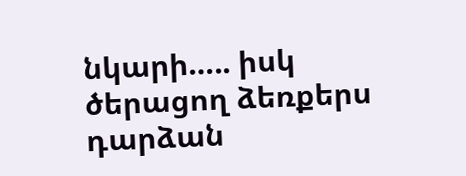նկարի….. իսկ ծերացող ձեռքերս դարձան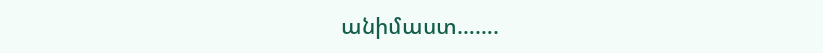անիմաստ…….